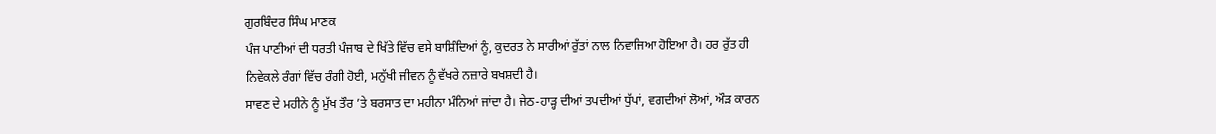ਗੁਰਬਿੰਦਰ ਸਿੰਘ ਮਾਣਕ
ਪੰਜ ਪਾਣੀਆਂ ਦੀ ਧਰਤੀ ਪੰਜਾਬ ਦੇ ਖਿੱਤੇ ਵਿੱਚ ਵਸੇ ਬਾਸ਼ਿੰਦਿਆਂ ਨੂੰ, ਕੁਦਰਤ ਨੇ ਸਾਰੀਆਂ ਰੁੱਤਾਂ ਨਾਲ ਨਿਵਾਜਿਆ ਹੋਇਆ ਹੈ। ਹਰ ਰੁੱਤ ਹੀ ਨਿਵੇਕਲੇ ਰੰਗਾਂ ਵਿੱਚ ਰੰਗੀ ਹੋਈ, ਮਨੁੱਖੀ ਜੀਵਨ ਨੂੰ ਵੱਖਰੇ ਨਜ਼ਾਰੇ ਬਖਸ਼ਦੀ ਹੈ।
ਸਾਵਣ ਦੇ ਮਹੀਨੇ ਨੂੰ ਮੁੱਖ ਤੌਰ ’ਤੇ ਬਰਸਾਤ ਦਾ ਮਹੀਨਾ ਮੰਨਿਆਂ ਜਾਂਦਾ ਹੈ। ਜੇਠ-ਹਾੜ੍ਹ ਦੀਆਂ ਤਪਦੀਆਂ ਧੁੱਪਾਂ, ਵਗਦੀਆਂ ਲੋਆਂ, ਔੜ ਕਾਰਨ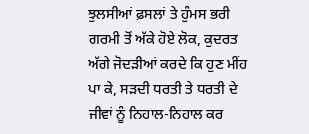ਝੁਲਸੀਆਂ ਫ਼ਸਲਾਂ ਤੇ ਹੁੰਮਸ ਭਰੀ ਗਰਮੀ ਤੋਂ ਅੱਕੇ ਹੋਏ ਲੋਕ, ਕੁਦਰਤ ਅੱਗੇ ਜੋਦੜੀਆਂ ਕਰਦੇ ਕਿ ਹੁਣ ਮੀਂਹ ਪਾ ਕੇ, ਸੜਦੀ ਧਰਤੀ ਤੇ ਧਰਤੀ ਦੇ ਜੀਵਾਂ ਨੂੰ ਨਿਹਾਲ-ਨਿਹਾਲ ਕਰ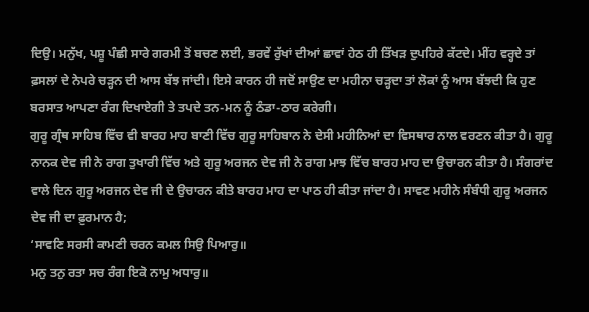ਦਿਉ। ਮਨੁੱਖ, ਪਸ਼ੂ ਪੰਛੀ ਸਾਰੇ ਗਰਮੀ ਤੋਂ ਬਚਣ ਲਈ, ਭਰਵੇਂ ਰੁੱਖਾਂ ਦੀਆਂ ਛਾਵਾਂ ਹੇਠ ਹੀ ਤਿੱਖੜ ਦੁਪਹਿਰੇ ਕੱਟਦੇ। ਮੀਂਹ ਵਰ੍ਹਦੇ ਤਾਂ ਫ਼ਸਲਾਂ ਦੇ ਨੇਪਰੇ ਚੜ੍ਹਨ ਦੀ ਆਸ ਬੱਝ ਜਾਂਦੀ। ਇਸੇ ਕਾਰਨ ਹੀ ਜਦੋਂ ਸਾਉਣ ਦਾ ਮਹੀਨਾ ਚੜ੍ਹਦਾ ਤਾਂ ਲੋਕਾਂ ਨੂੰ ਆਸ ਬੱਝਦੀ ਕਿ ਹੁਣ ਬਰਸਾਤ ਆਪਣਾ ਰੰਗ ਦਿਖਾਏਗੀ ਤੇ ਤਪਦੇ ਤਨ-ਮਨ ਨੂੰ ਠੰਡਾ-ਠਾਰ ਕਰੇਗੀ।
ਗੁਰੂ ਗ੍ਰੰਥ ਸਾਹਿਬ ਵਿੱਚ ਵੀ ਬਾਰਹ ਮਾਹ ਬਾਣੀ ਵਿੱਚ ਗੁਰੂ ਸਾਹਿਬਾਨ ਨੇ ਦੇਸੀ ਮਹੀਨਿਆਂ ਦਾ ਵਿਸਥਾਰ ਨਾਲ ਵਰਣਨ ਕੀਤਾ ਹੈ। ਗੁਰੂ ਨਾਨਕ ਦੇਵ ਜੀ ਨੇ ਰਾਗ ਤੁਖਾਰੀ ਵਿੱਚ ਅਤੇ ਗੁਰੂ ਅਰਜਨ ਦੇਵ ਜੀ ਨੇ ਰਾਗ ਮਾਝ ਵਿੱਚ ਬਾਰਹ ਮਾਹ ਦਾ ਉਚਾਰਨ ਕੀਤਾ ਹੈ। ਸੰਗਰਾਂਦ ਵਾਲੇ ਦਿਨ ਗੁਰੂ ਅਰਜਨ ਦੇਵ ਜੀ ਦੇ ਉਚਾਰਨ ਕੀਤੇ ਬਾਰਹ ਮਾਹ ਦਾ ਪਾਠ ਹੀ ਕੀਤਾ ਜਾਂਦਾ ਹੈ। ਸਾਵਣ ਮਹੀਨੇ ਸੰਬੰਧੀ ਗੁਰੂ ਅਰਜਨ ਦੇਵ ਜੀ ਦਾ ਫ਼ੁਰਮਾਨ ਹੈ;
‘ਸਾਵਣਿ ਸਰਸੀ ਕਾਮਣੀ ਚਰਨ ਕਮਲ ਸਿਉ ਪਿਆਰੁ॥
ਮਨੁ ਤਨੁ ਰਤਾ ਸਚ ਰੰਗ ਇਕੋ ਨਾਮੁ ਅਧਾਰੁ॥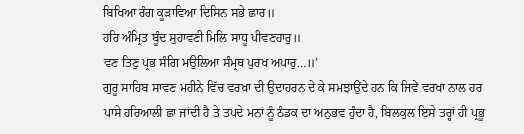ਬਿਖਿਆ ਰੰਗ ਕੂੜਾਵਿਆ ਦਿਸਿਨ ਸਭੇ ਛਾਰ॥
ਹਰਿ ਅੰਮ੍ਰਿਤ ਬੂੰਦ ਸੁਹਾਵਣੀ ਮਿਲਿ ਸਾਧੂ ਪੀਵਣਹਾਰੁ॥
ਵਣ ਤਿਣੁ ਪ੍ਰਭ ਸੰਗਿ ਮਉਲਿਆ ਸੰਮ੍ਰਥ ਪੁਰਖ ਅਪਾਰੁ…॥’
ਗੁਰੂ ਸਾਹਿਬ ਸਾਵਣ ਮਹੀਨੇ ਵਿੱਚ ਵਰਖਾ ਦੀ ਉਦਾਹਰਨ ਦੇ ਕੇ ਸਮਝਾਉਂਦੇ ਹਨ ਕਿ ਜਿਵੇਂ ਵਰਖਾ ਨਾਲ ਹਰ ਪਾਸੇ ਹਰਿਆਲੀ ਛਾ ਜਾਂਦੀ ਹੈ ਤੇ ਤਪਦੇ ਮਨਾਂ ਨੂੰ ਠੰਡਕ ਦਾ ਅਨੁਭਵ ਹੁੰਦਾ ਹੈ, ਬਿਲਕੁਲ ਇਸੇ ਤਰ੍ਹਾਂ ਹੀ ਪ੍ਰਭੂ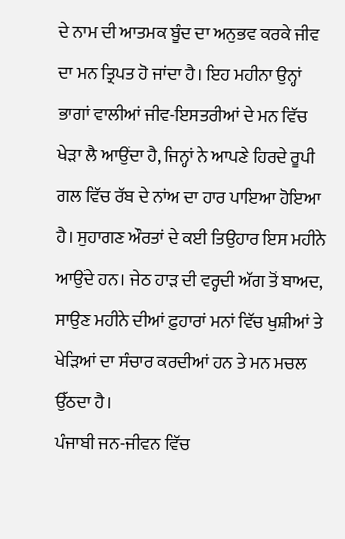ਦੇ ਨਾਮ ਦੀ ਆਤਮਕ ਬੂੰਦ ਦਾ ਅਨੁਭਵ ਕਰਕੇ ਜੀਵ ਦਾ ਮਨ ਤ੍ਰਿਪਤ ਹੋ ਜਾਂਦਾ ਹੈ। ਇਹ ਮਹੀਨਾ ਉਨ੍ਹਾਂ ਭਾਗਾਂ ਵਾਲੀਆਂ ਜੀਵ-ਇਸਤਰੀਆਂ ਦੇ ਮਨ ਵਿੱਚ ਖੇੜਾ ਲੈ ਆਉਂਦਾ ਹੈ, ਜਿਨ੍ਹਾਂ ਨੇ ਆਪਣੇ ਹਿਰਦੇ ਰੂਪੀ ਗਲ ਵਿੱਚ ਰੱਬ ਦੇ ਨਾਂਅ ਦਾ ਹਾਰ ਪਾਇਆ ਹੋਇਆ ਹੈ। ਸੁਹਾਗਣ ਔਰਤਾਂ ਦੇ ਕਈ ਤਿਉਹਾਰ ਇਸ ਮਹੀਨੇ ਆਉਂਦੇ ਹਨ। ਜੇਠ ਹਾੜ ਦੀ ਵਰ੍ਹਦੀ ਅੱਗ ਤੋਂ ਬਾਅਦ, ਸਾਉਣ ਮਹੀਨੇ ਦੀਆਂ ਫ਼ੁਹਾਰਾਂ ਮਨਾਂ ਵਿੱਚ ਖੁਸ਼ੀਆਂ ਤੇ ਖੇੜਿਆਂ ਦਾ ਸੰਚਾਰ ਕਰਦੀਆਂ ਹਨ ਤੇ ਮਨ ਮਚਲ ਉੱਠਦਾ ਹੈ।
ਪੰਜਾਬੀ ਜਨ-ਜੀਵਨ ਵਿੱਚ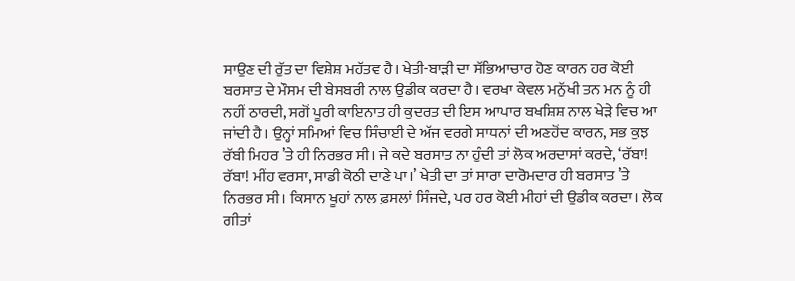ਸਾਉਣ ਦੀ ਰੁੱਤ ਦਾ ਵਿਸ਼ੇਸ਼ ਮਹੱਤਵ ਹੈ। ਖੇਤੀ-ਬਾੜੀ ਦਾ ਸੱਭਿਆਚਾਰ ਹੋਣ ਕਾਰਨ ਹਰ ਕੋਈ ਬਰਸਾਤ ਦੇ ਮੌਸਮ ਦੀ ਬੇਸਬਰੀ ਨਾਲ ਉਡੀਕ ਕਰਦਾ ਹੈ। ਵਰਖਾ ਕੇਵਲ ਮਨੁੱਖੀ ਤਨ ਮਨ ਨੂੰ ਹੀ ਨਹੀਂ ਠਾਰਦੀ, ਸਗੋਂ ਪੂਰੀ ਕਾਇਨਾਤ ਹੀ ਕੁਦਰਤ ਦੀ ਇਸ ਆਪਾਰ ਬਖਸ਼ਿਸ਼ ਨਾਲ ਖੇੜੇ ਵਿਚ ਆ ਜਾਂਦੀ ਹੈ। ਉਨ੍ਹਾਂ ਸਮਿਆਂ ਵਿਚ ਸਿੰਚਾਈ ਦੇ ਅੱਜ ਵਰਗੇ ਸਾਧਨਾਂ ਦੀ ਅਣਹੋਂਦ ਕਾਰਨ, ਸਭ ਕੁਝ ਰੱਬੀ ਮਿਹਰ ’ਤੇ ਹੀ ਨਿਰਭਰ ਸੀ। ਜੇ ਕਦੇ ਬਰਸਾਤ ਨਾ ਹੁੰਦੀ ਤਾਂ ਲੋਕ ਅਰਦਾਸਾਂ ਕਰਦੇ, ‘ਰੱਬਾ! ਰੱਬਾ! ਮੀਂਹ ਵਰਸਾ, ਸਾਡੀ ਕੋਠੀ ਦਾਣੇ ਪਾ।’ ਖੇਤੀ ਦਾ ਤਾਂ ਸਾਰਾ ਦਾਰੋਮਦਾਰ ਹੀ ਬਰਸਾਤ ’ਤੇ ਨਿਰਭਰ ਸੀ। ਕਿਸਾਨ ਖੂਹਾਂ ਨਾਲ ਫ਼ਸਲਾਂ ਸਿੰਜਦੇ, ਪਰ ਹਰ ਕੋਈ ਮੀਹਾਂ ਦੀ ਉਡੀਕ ਕਰਦਾ। ਲੋਕ ਗੀਤਾਂ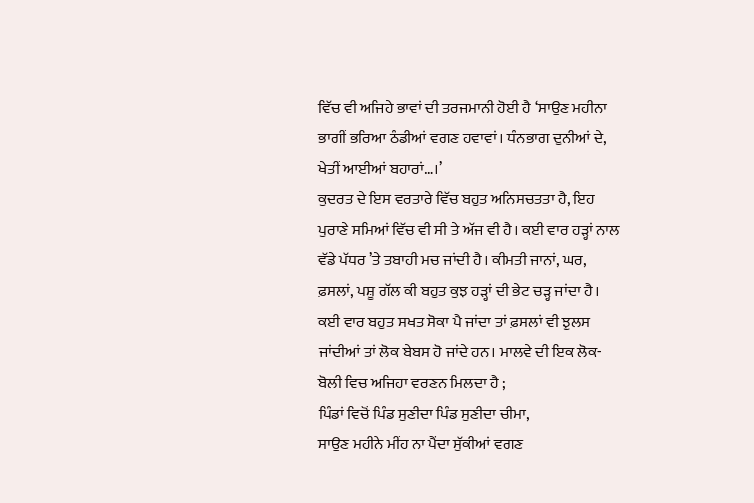ਵਿੱਚ ਵੀ ਅਜਿਹੇ ਭਾਵਾਂ ਦੀ ਤਰਜਮਾਨੀ ਹੋਈ ਹੈ ‘ਸਾਉਣ ਮਹੀਨਾ ਭਾਗੀਂ ਭਰਿਆ ਠੰਡੀਆਂ ਵਗਣ ਹਵਾਵਾਂ। ਧੰਨਭਾਗ ਦੁਨੀਆਂ ਦੇ, ਖੇਤੀਂ ਆਈਆਂ ਬਹਾਰਾਂ…।’
ਕੁਦਰਤ ਦੇ ਇਸ ਵਰਤਾਰੇ ਵਿੱਚ ਬਹੁਤ ਅਨਿਸਚਤਤਾ ਹੈ, ਇਹ ਪੁਰਾਣੇ ਸਮਿਆਂ ਵਿੱਚ ਵੀ ਸੀ ਤੇ ਅੱਜ ਵੀ ਹੈ। ਕਈ ਵਾਰ ਹੜ੍ਹਾਂ ਨਾਲ ਵੱਡੇ ਪੱਧਰ ’ਤੇ ਤਬਾਹੀ ਮਚ ਜਾਂਦੀ ਹੈ। ਕੀਮਤੀ ਜਾਨਾਂ, ਘਰ, ਫ਼ਸਲਾਂ, ਪਸ਼ੂ ਗੱਲ ਕੀ ਬਹੁਤ ਕੁਝ ਹੜ੍ਹਾਂ ਦੀ ਭੇਟ ਚੜ੍ਹ ਜਾਂਦਾ ਹੈ। ਕਈ ਵਾਰ ਬਹੁਤ ਸਖਤ ਸੋਕਾ ਪੈ ਜਾਂਦਾ ਤਾਂ ਫ਼ਸਲਾਂ ਵੀ ਝੁਲਸ ਜਾਂਦੀਆਂ ਤਾਂ ਲੋਕ ਬੇਬਸ ਹੋ ਜਾਂਦੇ ਹਨ। ਮਾਲਵੇ ਦੀ ਇਕ ਲੋਕ-ਬੋਲੀ ਵਿਚ ਅਜਿਹਾ ਵਰਣਨ ਮਿਲਦਾ ਹੈ ;
ਪਿੰਡਾਂ ਵਿਚੋਂ ਪਿੰਡ ਸੁਣੀਦਾ ਪਿੰਡ ਸੁਣੀਦਾ ਚੀਮਾ,
ਸਾਉਣ ਮਹੀਨੇ ਮੀਂਹ ਨਾ ਪੈਂਦਾ ਸੁੱਕੀਆਂ ਵਗਣ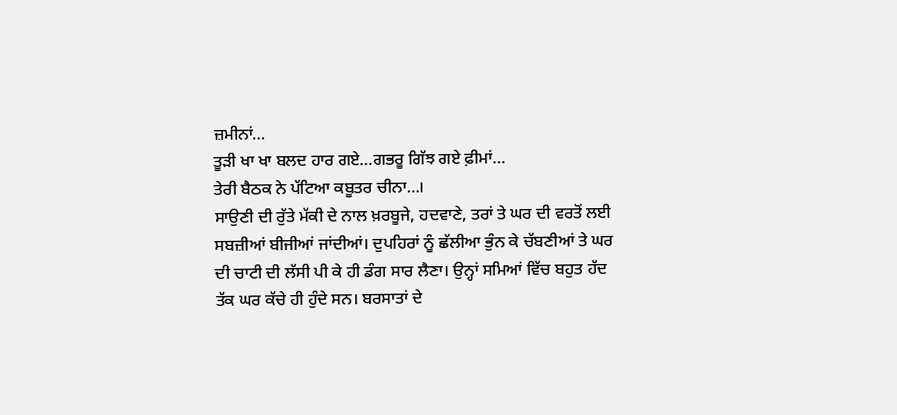ਜ਼ਮੀਨਾਂ…
ਤੂੜੀ ਖਾ ਖਾ ਬਲਦ ਹਾਰ ਗਏ…ਗਭਰੂ ਗਿੱਝ ਗਏ ਫ਼ੀਮਾਂ…
ਤੇਰੀ ਬੈਠਕ ਨੇ ਪੱਟਿਆ ਕਬੂਤਰ ਚੀਨਾ…।
ਸਾਉਣੀ ਦੀ ਰੁੱਤੇ ਮੱਕੀ ਦੇ ਨਾਲ ਖ਼ਰਬੂਜੇ, ਹਦਵਾਣੇ, ਤਰਾਂ ਤੇ ਘਰ ਦੀ ਵਰਤੋਂ ਲਈ ਸਬਜ਼ੀਆਂ ਬੀਜੀਆਂ ਜਾਂਦੀਆਂ। ਦੁਪਹਿਰਾਂ ਨੂੰ ਛੱਲੀਆ ਭੁੰਨ ਕੇ ਚੱਬਣੀਆਂ ਤੇ ਘਰ ਦੀ ਚਾਟੀ ਦੀ ਲੱਸੀ ਪੀ ਕੇ ਹੀ ਡੰਗ ਸਾਰ ਲੈਣਾ। ਉਨ੍ਹਾਂ ਸਮਿਆਂ ਵਿੱਚ ਬਹੁਤ ਹੱਦ ਤੱਕ ਘਰ ਕੱਚੇ ਹੀ ਹੁੰਦੇ ਸਨ। ਬਰਸਾਤਾਂ ਦੇ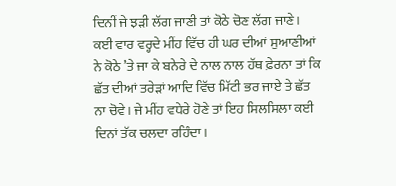ਦਿਨੀਂ ਜੇ ਝੜੀ ਲੱਗ ਜਾਣੀ ਤਾਂ ਕੋਠੇ ਚੋਣ ਲੱਗ ਜਾਣੇ। ਕਈ ਵਾਰ ਵਰ੍ਹਦੇ ਮੀਂਹ ਵਿੱਚ ਹੀ ਘਰ ਦੀਆਂ ਸੁਆਣੀਆਂ ਨੇ ਕੋਠੇ ’ਤੇ ਜਾ ਕੇ ਬਨੇਰੇ ਦੇ ਨਾਲ ਨਾਲ ਹੱਥ ਫ਼ੇਰਨਾ ਤਾਂ ਕਿ ਛੱਤ ਦੀਆਂ ਤਰੇੜਾਂ ਆਦਿ ਵਿੱਚ ਮਿੱਟੀ ਭਰ ਜਾਏ ਤੇ ਛੱਤ ਨਾ ਚੋਵੇ। ਜੇ ਮੀਂਹ ਵਧੇਰੇ ਹੋਣੇ ਤਾਂ ਇਹ ਸਿਲਸਿਲਾ ਕਈ ਦਿਨਾਂ ਤੱਕ ਚਲਦਾ ਰਹਿੰਦਾ।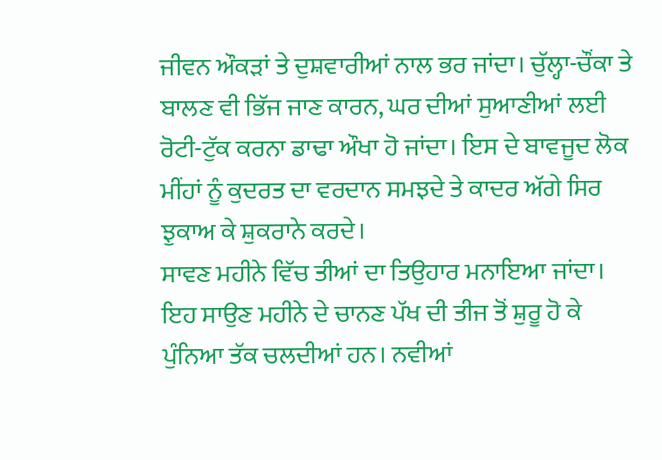ਜੀਵਨ ਔਕੜਾਂ ਤੇ ਦੁਸ਼ਵਾਰੀਆਂ ਨਾਲ ਭਰ ਜਾਂਦਾ। ਚੁੱਲ੍ਹਾ-ਚੌਂਕਾ ਤੇ ਬਾਲਣ ਵੀ ਭਿੱਜ ਜਾਣ ਕਾਰਨ, ਘਰ ਦੀਆਂ ਸੁਆਣੀਆਂ ਲਈ ਰੋਟੀ-ਟੁੱਕ ਕਰਨਾ ਡਾਢਾ ਔਖਾ ਹੋ ਜਾਂਦਾ। ਇਸ ਦੇ ਬਾਵਜੂਦ ਲੋਕ ਮੀਂਹਾਂ ਨੂੰ ਕੁਦਰਤ ਦਾ ਵਰਦਾਨ ਸਮਝਦੇ ਤੇ ਕਾਦਰ ਅੱਗੇ ਸਿਰ ਝੁਕਾਅ ਕੇ ਸ਼ੁਕਰਾਨੇ ਕਰਦੇ।
ਸਾਵਣ ਮਹੀਨੇ ਵਿੱਚ ਤੀਆਂ ਦਾ ਤਿਉਹਾਰ ਮਨਾਇਆ ਜਾਂਦਾ। ਇਹ ਸਾਉਣ ਮਹੀਨੇ ਦੇ ਚਾਨਣ ਪੱਖ ਦੀ ਤੀਜ ਤੋਂ ਸ਼ੁਰੂ ਹੋ ਕੇ ਪੁੰਨਿਆ ਤੱਕ ਚਲਦੀਆਂ ਹਨ। ਨਵੀਆਂ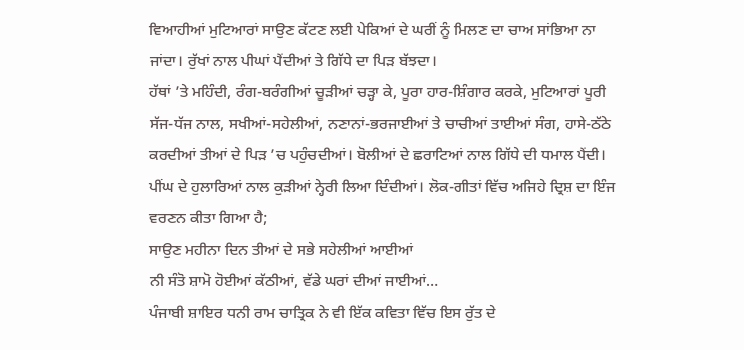ਵਿਆਹੀਆਂ ਮੁਟਿਆਰਾਂ ਸਾਉਣ ਕੱਟਣ ਲਈ ਪੇਕਿਆਂ ਦੇ ਘਰੀਂ ਨੂੰ ਮਿਲਣ ਦਾ ਚਾਅ ਸਾਂਭਿਆ ਨਾ ਜਾਂਦਾ। ਰੁੱਖਾਂ ਨਾਲ ਪੀਘਾਂ ਪੈਂਦੀਆਂ ਤੇ ਗਿੱਧੇ ਦਾ ਪਿੜ ਬੱਝਦਾ।
ਹੱਥਾਂ ’ਤੇ ਮਹਿੰਦੀ, ਰੰਗ-ਬਰੰਗੀਆਂ ਚੂੜੀਆਂ ਚੜ੍ਹਾ ਕੇ, ਪੂਰਾ ਹਾਰ-ਸ਼ਿੰਗਾਰ ਕਰਕੇ, ਮੁਟਿਆਰਾਂ ਪੂਰੀ ਸੱਜ-ਧੱਜ ਨਾਲ, ਸਖੀਆਂ-ਸਹੇਲੀਆਂ, ਨਣਾਨਾਂ-ਭਰਜਾਈਆਂ ਤੇ ਚਾਚੀਆਂ ਤਾਈਆਂ ਸੰਗ, ਹਾਸੇ-ਠੱਠੇ ਕਰਦੀਆਂ ਤੀਆਂ ਦੇ ਪਿੜ ’ਚ ਪਹੁੰਚਦੀਆਂ। ਬੋਲੀਆਂ ਦੇ ਛਰਾਟਿਆਂ ਨਾਲ ਗਿੱਧੇ ਦੀ ਧਮਾਲ ਪੈਂਦੀ। ਪੀਂਘ ਦੇ ਹੁਲਾਰਿਆਂ ਨਾਲ ਕੁੜੀਆਂ ਨ੍ਹੇਰੀ ਲਿਆ ਦਿੰਦੀਆਂ। ਲੋਕ-ਗੀਤਾਂ ਵਿੱਚ ਅਜਿਹੇ ਦ੍ਰਿਸ਼ ਦਾ ਇੰਜ ਵਰਣਨ ਕੀਤਾ ਗਿਆ ਹੈ;
ਸਾਉਣ ਮਹੀਨਾ ਦਿਨ ਤੀਆਂ ਦੇ ਸਭੇ ਸਹੇਲੀਆਂ ਆਈਆਂ
ਨੀ ਸੰਤੋ ਸ਼ਾਮੋ ਹੋਈਆਂ ਕੱਠੀਆਂ, ਵੱਡੇ ਘਰਾਂ ਦੀਆਂ ਜਾਈਆਂ…
ਪੰਜਾਬੀ ਸ਼ਾਇਰ ਧਨੀ ਰਾਮ ਚਾਤ੍ਰਿਕ ਨੇ ਵੀ ਇੱਕ ਕਵਿਤਾ ਵਿੱਚ ਇਸ ਰੁੱਤ ਦੇ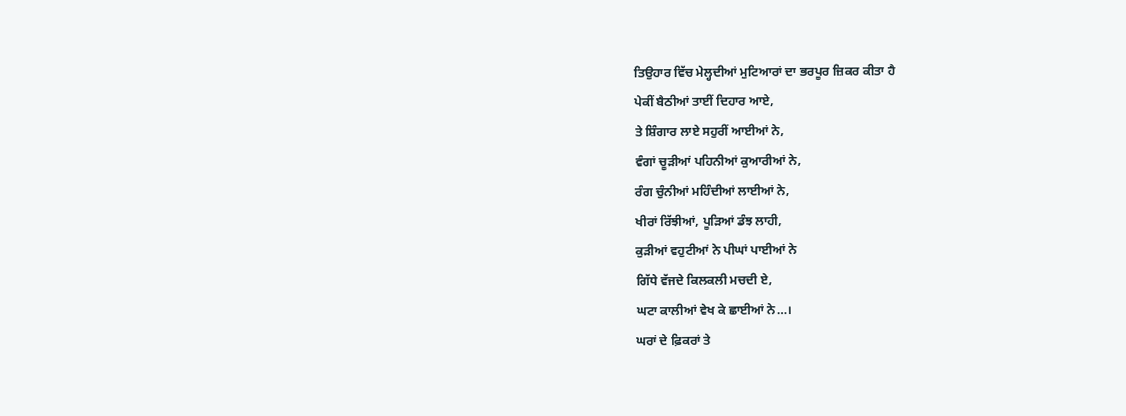ਤਿਉਹਾਰ ਵਿੱਚ ਮੇਲ੍ਹਦੀਆਂ ਮੁਟਿਆਰਾਂ ਦਾ ਭਰਪੂਰ ਜ਼ਿਕਰ ਕੀਤਾ ਹੈ
ਪੇਕੀਂ ਬੈਠੀਆਂ ਤਾਈਂ ਦਿਹਾਰ ਆਏ,
ਤੇ ਸ਼ਿੰਗਾਰ ਲਾਏ ਸਹੁਰੀਂ ਆਈਆਂ ਨੇ,
ਵੰਗਾਂ ਚੂੜੀਆਂ ਪਹਿਨੀਆਂ ਕੁਆਰੀਆਂ ਨੇ,
ਰੰਗ ਚੁੰਨੀਆਂ ਮਹਿੰਦੀਆਂ ਲਾਈਆਂ ਨੇ,
ਖੀਰਾਂ ਰਿੱਝੀਆਂ, ਪੂੜਿਆਂ ਡੰਝ ਲਾਹੀ,
ਕੁੜੀਆਂ ਵਹੁਟੀਆਂ ਨੇ ਪੀਘਾਂ ਪਾਈਆਂ ਨੇ
ਗਿੱਧੇ ਵੱਜਦੇ ਕਿਲਕਲੀ ਮਚਦੀ ਏ,
ਘਟਾ ਕਾਲੀਆਂ ਵੇਖ ਕੇ ਛਾਈਆਂ ਨੇ…।
ਘਰਾਂ ਦੇ ਫ਼ਿਕਰਾਂ ਤੇ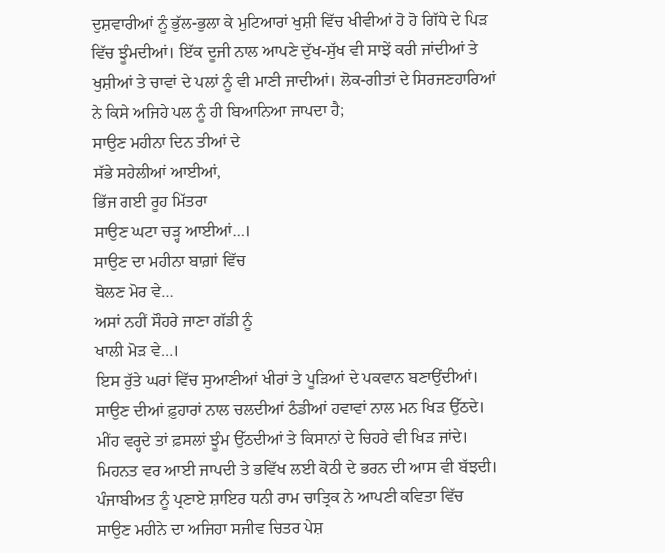ਦੁਸ਼ਵਾਰੀਆਂ ਨੂੰ ਭੁੱਲ-ਭੁਲਾ ਕੇ ਮੁਟਿਆਰਾਂ ਖੁਸ਼ੀ ਵਿੱਚ ਖੀਵੀਆਂ ਹੋ ਹੋ ਗਿੱਧੇ ਦੇ ਪਿੜ ਵਿੱਚ ਝੂੰਮਦੀਆਂ। ਇੱਕ ਦੂਜੀ ਨਾਲ ਆਪਣੇ ਦੁੱਖ-ਸੁੱਖ ਵੀ ਸਾਝੇਂ ਕਰੀ ਜਾਂਦੀਆਂ ਤੇ ਖੁਸ਼ੀਆਂ ਤੇ ਚਾਵਾਂ ਦੇ ਪਲਾਂ ਨੂੰ ਵੀ ਮਾਣੀ ਜਾਦੀਆਂ। ਲੋਕ-ਗੀਤਾਂ ਦੇ ਸਿਰਜਣਹਾਰਿਆਂ ਨੇ ਕਿਸੇ ਅਜਿਹੇ ਪਲ ਨੂੰ ਹੀ ਬਿਆਨਿਆ ਜਾਪਦਾ ਹੈ;
ਸਾਉਣ ਮਹੀਨਾ ਦਿਨ ਤੀਆਂ ਦੇ
ਸੱਭੇ ਸਹੇਲੀਆਂ ਆਈਆਂ,
ਭਿੱਜ ਗਈ ਰੂਹ ਮਿੱਤਰਾ
ਸਾਉਣ ਘਟਾ ਚੜ੍ਹ ਆਈਆਂ…।
ਸਾਉਣ ਦਾ ਮਹੀਨਾ ਬਾਗ਼ਾਂ ਵਿੱਚ
ਬੋਲਣ ਮੋਰ ਵੇ…
ਅਸਾਂ ਨਹੀਂ ਸੌਹਰੇ ਜਾਣਾ ਗੱਡੀ ਨੂੰ
ਖਾਲੀ ਮੋੜ ਵੇ…।
ਇਸ ਰੁੱਤੇ ਘਰਾਂ ਵਿੱਚ ਸੁਆਣੀਆਂ ਖੀਰਾਂ ਤੇ ਪੂੜਿਆਂ ਦੇ ਪਕਵਾਨ ਬਣਾਉਂਦੀਆਂ। ਸਾਉਣ ਦੀਆਂ ਫ਼ੁਹਾਰਾਂ ਨਾਲ ਚਲਦੀਆਂ ਠੰਡੀਆਂ ਹਵਾਵਾਂ ਨਾਲ ਮਨ ਖਿੜ ਉੱਠਦੇ। ਮੀਂਹ ਵਰ੍ਹਦੇ ਤਾਂ ਫ਼ਸਲਾਂ ਝੂੰਮ ਉੱਠਦੀਆਂ ਤੇ ਕਿਸਾਨਾਂ ਦੇ ਚਿਹਰੇ ਵੀ ਖਿੜ ਜਾਂਦੇ। ਮਿਹਨਤ ਵਰ ਆਈ ਜਾਪਦੀ ਤੇ ਭਵਿੱਖ ਲਈ ਕੋਠੀ ਦੇ ਭਰਨ ਦੀ ਆਸ ਵੀ ਬੱਝਦੀ। ਪੰਜਾਬੀਅਤ ਨੂੰ ਪ੍ਰਣਾਏ ਸ਼ਾਇਰ ਧਨੀ ਰਾਮ ਚਾਤ੍ਰਿਕ ਨੇ ਆਪਣੀ ਕਵਿਤਾ ਵਿੱਚ ਸਾਉਣ ਮਹੀਨੇ ਦਾ ਅਜਿਹਾ ਸਜੀਵ ਚਿਤਰ ਪੇਸ਼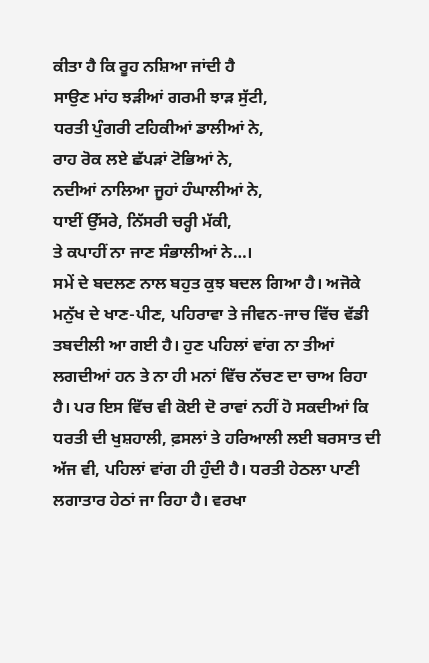ਕੀਤਾ ਹੈ ਕਿ ਰੂਹ ਨਸ਼ਿਆ ਜਾਂਦੀ ਹੈ
ਸਾਉਣ ਮਾਂਹ ਝੜੀਆਂ ਗਰਮੀ ਝਾੜ ਸੁੱਟੀ,
ਧਰਤੀ ਪੁੰਗਰੀ ਟਹਿਕੀਆਂ ਡਾਲੀਆਂ ਨੇ,
ਰਾਹ ਰੋਕ ਲਏ ਛੱਪੜਾਂ ਟੋਭਿਆਂ ਨੇ,
ਨਦੀਆਂ ਨਾਲਿਆ ਜੂਹਾਂ ਹੰਘਾਲੀਆਂ ਨੇ,
ਧਾਈਂ ਉੱਸਰੇ, ਨਿੱਸਰੀ ਚਰ੍ਹੀ ਮੱਕੀ,
ਤੇ ਕਪਾਹੀਂ ਨਾ ਜਾਣ ਸੰਭਾਲੀਆਂ ਨੇ…।
ਸਮੇਂ ਦੇ ਬਦਲਣ ਨਾਲ ਬਹੁਤ ਕੁਝ ਬਦਲ ਗਿਆ ਹੈ। ਅਜੋਕੇ ਮਨੁੱਖ ਦੇ ਖਾਣ-ਪੀਣ, ਪਹਿਰਾਵਾ ਤੇ ਜੀਵਨ-ਜਾਚ ਵਿੱਚ ਵੱਡੀ ਤਬਦੀਲੀ ਆ ਗਈ ਹੈ। ਹੁਣ ਪਹਿਲਾਂ ਵਾਂਗ ਨਾ ਤੀਆਂ ਲਗਦੀਆਂ ਹਨ ਤੇ ਨਾ ਹੀ ਮਨਾਂ ਵਿੱਚ ਨੱਚਣ ਦਾ ਚਾਅ ਰਿਹਾ ਹੈ। ਪਰ ਇਸ ਵਿੱਚ ਵੀ ਕੋਈ ਦੋ ਰਾਵਾਂ ਨਹੀਂ ਹੋ ਸਕਦੀਆਂ ਕਿ ਧਰਤੀ ਦੀ ਖੁਸ਼ਹਾਲੀ, ਫ਼ਸਲਾਂ ਤੇ ਹਰਿਆਲੀ ਲਈ ਬਰਸਾਤ ਦੀ ਅੱਜ ਵੀ, ਪਹਿਲਾਂ ਵਾਂਗ ਹੀ ਹੁੰਦੀ ਹੈ। ਧਰਤੀ ਹੇਠਲਾ ਪਾਣੀ ਲਗਾਤਾਰ ਹੇਠਾਂ ਜਾ ਰਿਹਾ ਹੈ। ਵਰਖਾ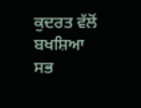ਕੁਦਰਤ ਵੱਲੋਂ ਬਖਸ਼ਿਆ ਸਭ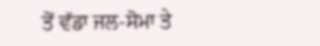ਤੋਂ ਵੱਡਾ ਜਲ-ਸੋਮਾ ਤੇ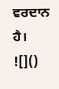ਵਰਦਾਨ ਹੈ।
![]()